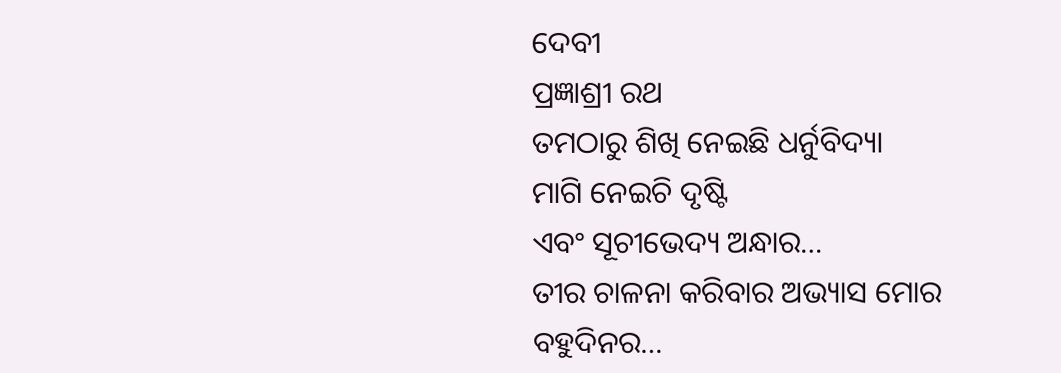ଦେବୀ
ପ୍ରଜ୍ଞାଶ୍ରୀ ରଥ
ତମଠାରୁ ଶିଖି ନେଇଛି ଧର୍ନୁବିଦ୍ୟା
ମାଗି ନେଇଚି ଦୃଷ୍ଟି
ଏବଂ ସୂଚୀଭେଦ୍ୟ ଅନ୍ଧାର…
ତୀର ଚାଳନା କରିବାର ଅଭ୍ୟାସ ମୋର
ବହୁଦିନର…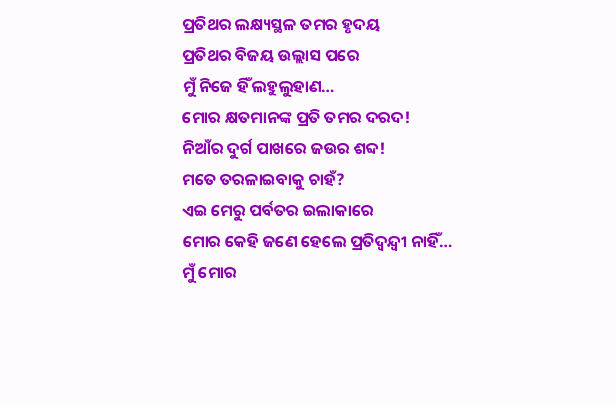ପ୍ରତିଥର ଲକ୍ଷ୍ୟସ୍ଥଳ ତମର ହୃଦୟ
ପ୍ରତିଥର ବିଜୟ ଉଲ୍ଲାସ ପରେ
ମୁଁ ନିଜେ ହିଁ ଲହୁଲୁହାଣ…
ମୋର କ୍ଷତମାନଙ୍କ ପ୍ରତି ତମର ଦରଦ!
ନିଆଁର ଦୁର୍ଗ ପାଖରେ ଜଉର ଶବ୍ଦ!
ମତେ ତରଳାଇବାକୁ ଚାହଁ?
ଏଇ ମେରୁ ପର୍ବତର ଇଲାକାରେ
ମୋର କେହି ଜଣେ ହେଲେ ପ୍ରତିଦ୍ୱନ୍ଦ୍ୱୀ ନାହିଁ…
ମୁଁ ମୋର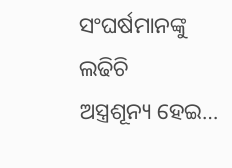ସଂଘର୍ଷମାନଙ୍କୁ ଲଢିଚି
ଅସ୍ତ୍ରଶୂନ୍ୟ ହେଇ…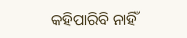କହିପାରିବି ନାହିଁ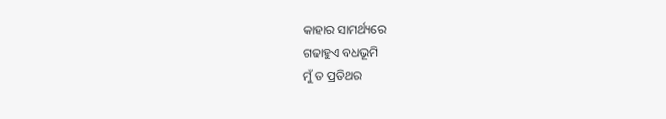କାହାର ସାମର୍ଥ୍ୟରେ
ଗଢାହୁଏ ବଧଭୂମି
ମୁଁ ତ ପ୍ରତିଥର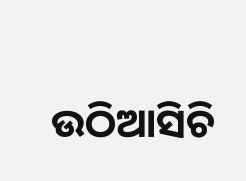ଉଠିଆସିଚି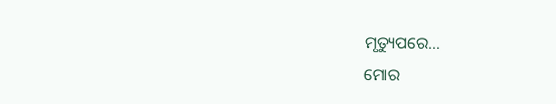ମୃତ୍ୟୁପରେ…
ମୋର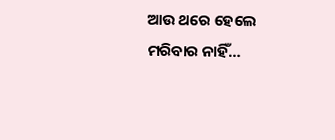ଆଉ ଥରେ ହେଲେ
ମରିବାର ନାହିଁ…